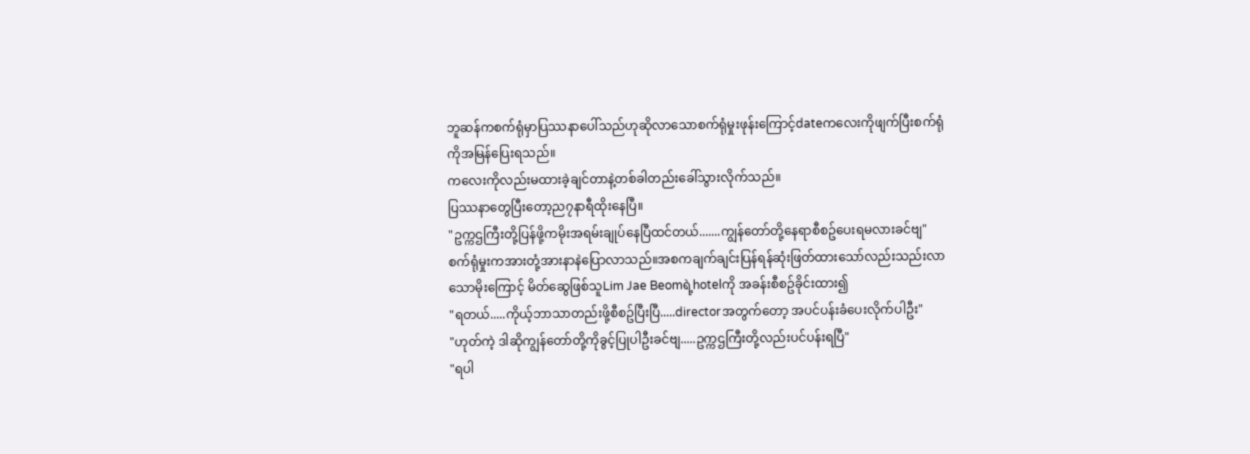ဘူဆန်ကစက်ရုံမှာပြဿနာပေါ်သည်ဟုဆိုလာသောစက်ရုံမှုးဖုန်းကြောင့်dateကလေးကိုဖျက်ပြီးစက်ရုံကိုအမြန်ပြေးရသည်။
ကလေးကိုလည်းမထားခဲ့ချင်တာနဲ့တစ်ခါတည်းခေါ်သွားလိုက်သည်။
ပြဿနာတွေပြီးတော့ည၇နာရီထိုးနေပြီ။
"ဥက္ကဌကြီးတို့ပြန်ဖို့ကမိုးအရမ်းချုပ်နေပြီထင်တယ်.......ကျွန်တော်တို့နေရာစီစဥ်ပေးရမလားခင်ဗျ"
စက်ရုံမှုးကအားတုံ့အားနာနဲပြောလာသည်။အစကချက်ချင်းပြန်ရန်ဆုံးဖြတ်ထားသော်လည်းသည်းလာသောမိုးကြောင့် မိတ်ဆွေဖြစ်သူLim Jae Beomရဲ့hotelကို အခန်းစီစဥ်ခိုင်းထား၍
"ရတယ်.....ကိုယ့်ဘာသာတည်းဖို့စီစဥ်ပြီးပြီ.....directorအတွက်တော့ အပင်ပန်းခံပေးလိုက်ပါဦး"
"ဟုတ်ကဲ့ ဒါဆိုကျွန်တော်တို့ကိုခွင့်ပြုပါဦးခင်ဗျ.....ဥက္ကဌကြီးတို့လည်းပင်ပန်းရပြီ"
"ရပါ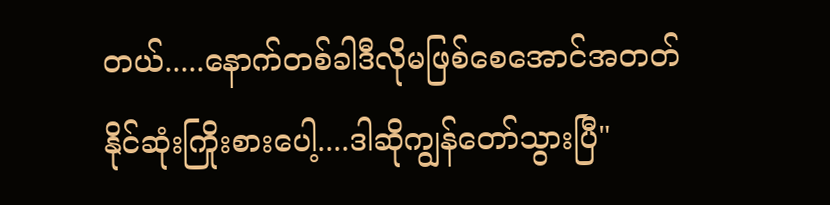တယ်.....နောက်တစ်ခါဒီလိုမဖြစ်စေအောင်အတတ်နိုင်ဆုံးကြိုးစားပေါ့....ဒါဆိုကျွန်တော်သွားပြီ"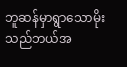ဘူဆန်မှာရွာသောမိုးသည်ဘယ်အ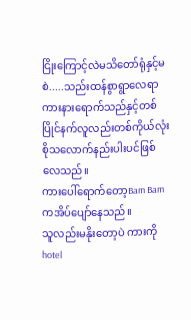ငြိုးကြောင့်လဲမသိတော်ရုံနှင့်မစဲ.....သည်းထန်စွာရွာလေရာကားနားရောက်သည်နှင့်တစ်ပြိုင်နက်လူလည်းတစ်ကိုယ်လုံးစိုသလောက်နည်းပါးပင်ဖြစ်လေသည်။
ကားပေါ်ရောက်တော့Bam Bamကအိပ်ပျော်နေသည်။
သူလည်းမနိုးတော့ပဲ ကားကိုhotel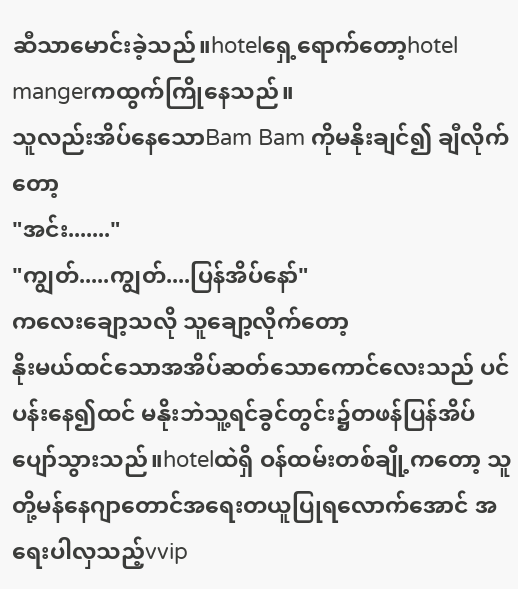ဆီသာမောင်းခဲ့သည်။hotelရှေ့ရောက်တော့hotel mangerကထွက်ကြိုနေသည်။
သူလည်းအိပ်နေသောBam Bam ကိုမနိုးချင်၍ ချီလိုက်တော့
"အင်း......."
"ကျွတ်.....ကျွတ်....ပြန်အိပ်နော်"
ကလေးချော့သလို သူချော့လိုက်တော့
နိုးမယ်ထင်သောအအိပ်ဆတ်သောကောင်လေးသည် ပင်ပန်းနေ၍ထင် မနိုးဘဲသူ့ရင်ခွင်တွင်း၌တဖန်ပြန်အိပ်ပျော်သွားသည်။hotelထဲရှိ ဝန်ထမ်းတစ်ချို့ကတော့ သူတို့မန်နေဂျာတောင်အရေးတယူပြုရလောက်အောင် အရေးပါလှသည့်vvip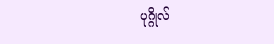ပုဂ္ဂိုလ်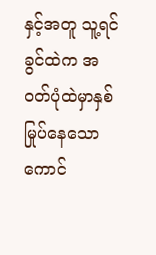နှင့်အတူ သူ့ရင်ခွင်ထဲက အ၀တ်ပုံထဲမှာနှစ်မြုပ်နေသောကောင်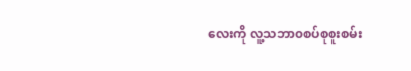လေးကို လူ့သဘာ၀စပ်စုစူးစမ်း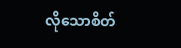လိုသောစိတ်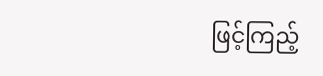ဖြင့်ကြည့်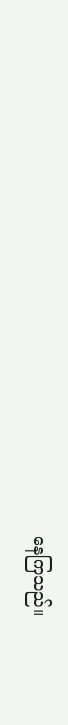နေကြသည်။